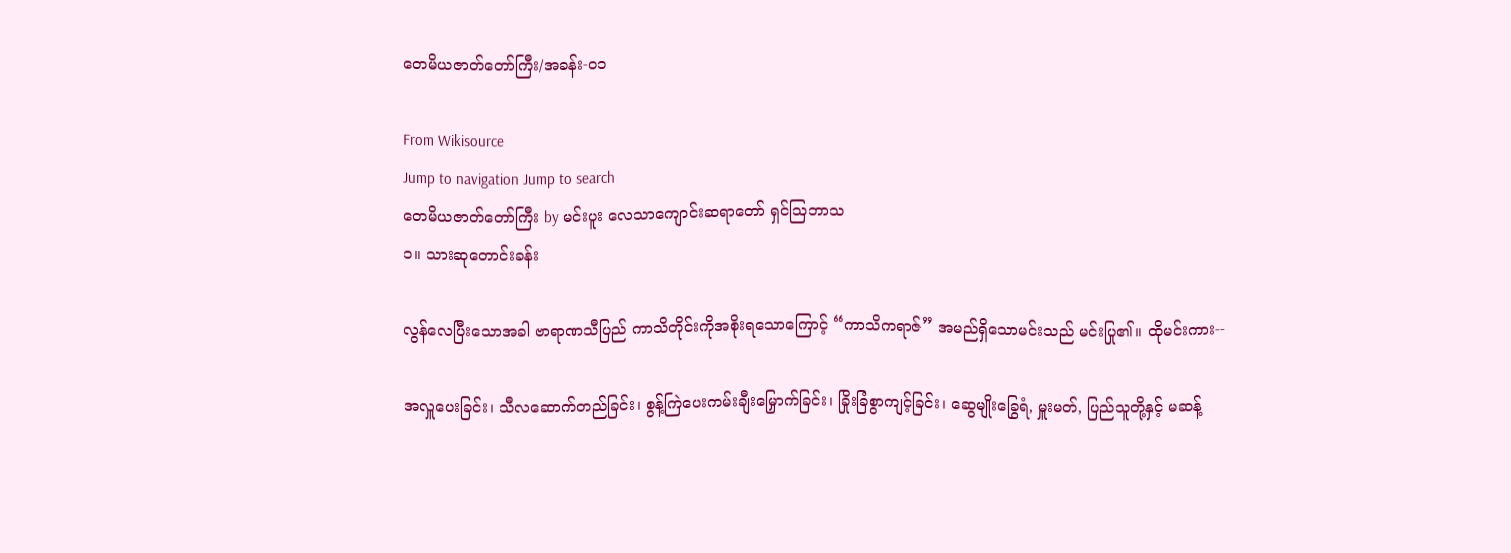တေမိယဇာတ်တော်ကြီး/အခန်း-၀၁

From Wikisource
Jump to navigation Jump to search
တေမိယဇာတ်တော်ကြီး by မင်းပူး လေသာကျောင်းဆရာတော် ရှင်ဩဘာသ
၁။ သားဆုတောင်းခန်း

လွန်လေပြီးသောအခါ ဗာရာဏသီပြည် ကာသိတိုင်းကိုအစိုးရသောကြောင့် “ကာသိကရာဇ်” အမည်ရှိသောမင်းသည် မင်းပြု၏။ ထိုမင်းကား--

အလှူပေးခြင်း၊ သီလဆောက်တည်ခြင်း၊ စွန့်ကြဲပေးကမ်းချီးမြှောက်ခြင်း၊ ခြိုးခြံစွာကျင့်ခြင်း၊ ဆွေမျိုးခြွေရံ, မှူးမတ်, ပြည်သူတို့နှင့် မဆန့်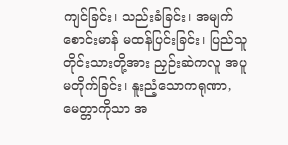ကျင်ခြင်း၊ သည်းခံခြင်း၊ အမျက်စောင်းမာန် မထန်ပြင်းခြင်း၊ ပြည်သူတိုင်းသားတို့အား ညှဉ်းဆဲကလူ အပူမတိုက်ခြင်း၊ နူးညံ့သောကရုဏာ, မေတ္တာကိုသာ အ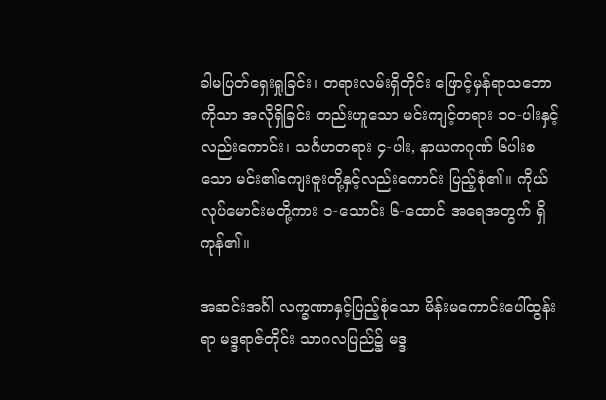ခါမပြတ်ရှေးရှုခြင်း၊ တရားလမ်းရှိတိုင်း ဖြောင့်မှန်ရာသဘောကိုသာ အလိုရှိခြင်း တည်းဟူသော မင်းကျင့်တရား ၁၀-ပါးနှင့်လည်းကောင်း၊ သင်္ဂဟတရား ၄-ပါး, နာယကဂုဏ် ၆ပါးစသော မင်း၏ကျေးဇူးတို့နှင့်လည်းကောင်း ပြည့်စုံ၏။ ကိုယ်လုပ်မောင်းမတို့ကား ၁-သောင်း ၆-ထောင် အရေအတွက် ရှိကုန်၏။

အဆင်းအင်္ဂါ လက္ခဏာနှင့်ပြည့်စုံသော မိန်းမကောင်းပေါ်ထွန်းရာ မဒ္ဒရာဇ်တိုင်း သာဂလပြည်၌ မဒ္ဒ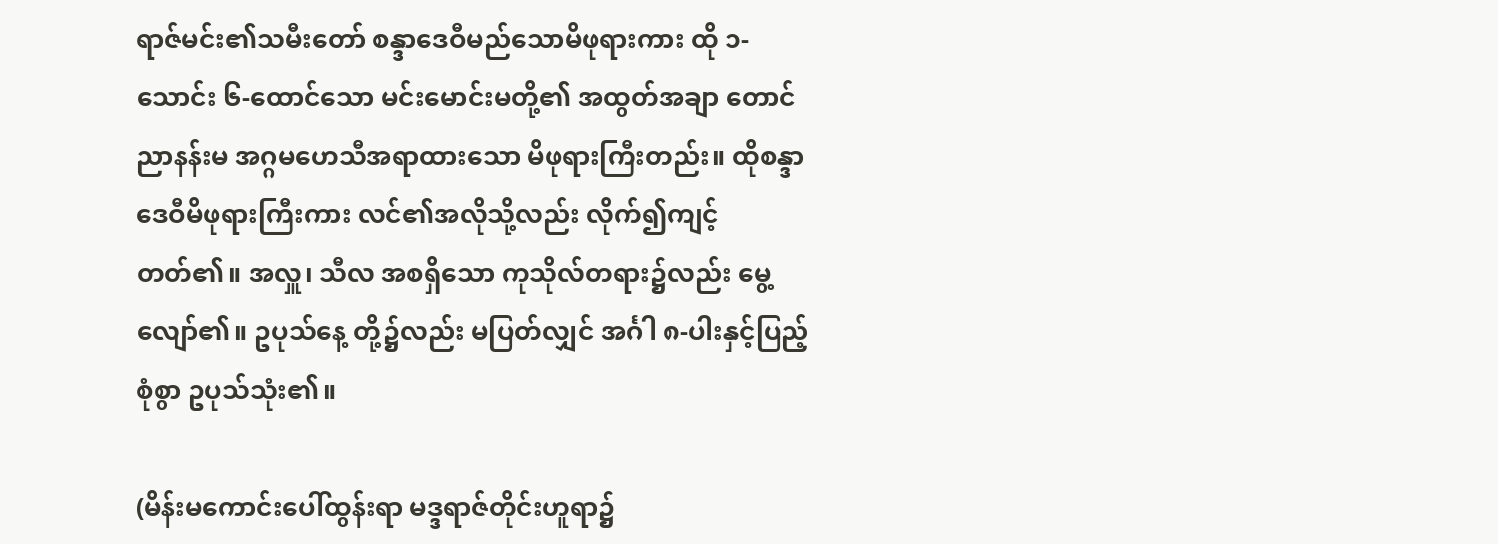ရာဇ်မင်း၏သမီးတော် စန္ဒာဒေဝီမည်သောမိဖုရားကား ထို ၁-သောင်း ၆-ထောင်သော မင်းမောင်းမတို့၏ အထွတ်အချာ တောင်ညာနန်းမ အဂ္ဂမဟေသီအရာထားသော မိဖုရားကြီးတည်း။ ထိုစန္ဒာဒေဝီမိဖုရားကြီးကား လင်၏အလိုသို့လည်း လိုက်၍ကျင့်တတ်၏။ အလှူ၊ သီလ အစရှိသော ကုသိုလ်တရား၌လည်း မွေ့လျော်၏။ ဥပုသ်နေ့ တို့၌လည်း မပြတ်လျှင် အင်္ဂါ ၈-ပါးနှင့်ပြည့်စုံစွာ ဥပုသ်သုံး၏။

(မိန်းမကောင်းပေါ်ထွန်းရာ မဒ္ဒရာဇ်တိုင်းဟူရာ၌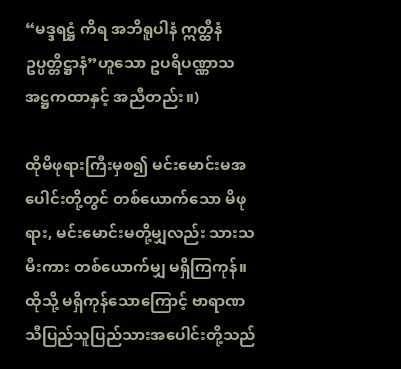“မဒ္ဒရဋ္ဌံ ကိရ အဘိရူပါနံ ဣတ္ထီနံ ဥပ္ပတ္တိဋ္ဌာနံ”ဟူသော ဥပရိပဏ္ဏာသ အဋ္ဌကထာနှင့် အညီတည်း။)

ထိုမိဖုရားကြီးမှစ၍ မင်းမောင်းမအပေါင်းတို့တွင် တစ်ယောက်သော မိဖုရား, မင်းမောင်းမတို့မျှလည်း သားသမီးကား တစ်ယောက်မျှ မရှိကြကုန်။ ထိုသို့ မရှိကုန်သောကြောင့် ဗာရာဏသီပြည်သူပြည်သားအပေါင်းတို့သည်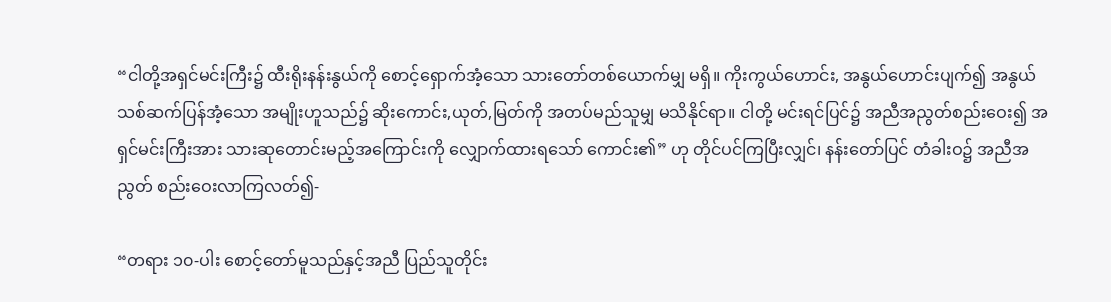“ငါတို့အရှင်မင်းကြီး၌ ထီးရိုးနန်းနွယ်ကို စောင့်ရှောက်အံ့သော သားတော်တစ်ယောက်မျှ မရှိ။ ကိုးကွယ်ဟောင်း, အနွယ်ဟောင်းပျက်၍ အနွယ်သစ်ဆက်ပြန်အံ့သော အမျိုးဟူသည်၌ ဆိုးကောင်း,ယုတ်,မြတ်ကို အတပ်မည်သူမျှ မသိနိုင်ရာ။ ငါတို့ မင်းရင်ပြင်၌ အညီအညွတ်စည်းဝေး၍ အရှင်မင်းကြီးအား သားဆုတောင်းမည့်အကြောင်းကို လျှောက်ထားရသော် ကောင်း၏” ဟု တိုင်ပင်ကြပြီးလျှင်၊ နန်းတော်ပြင် တံခါးဝ၌ အညီအညွတ် စည်းဝေးလာကြလတ်၍-

“တရား ၁၀-ပါး စောင့်တော်မူသည်နှင့်အညီ ပြည်သူတိုင်း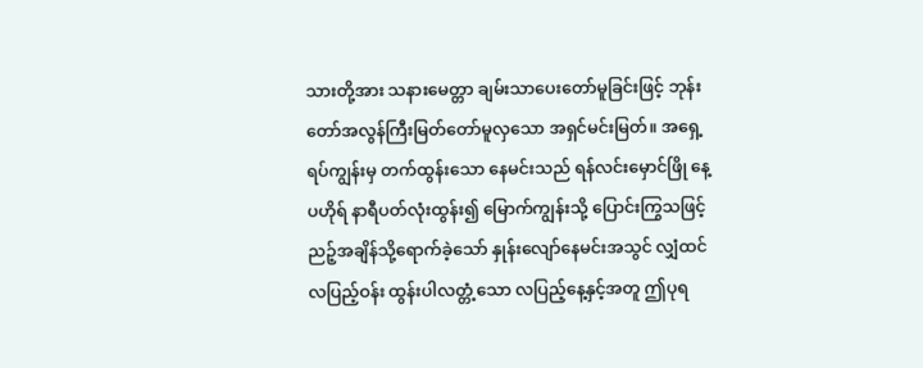သားတို့အား သနားမေတ္တာ ချမ်းသာပေးတော်မူခြင်းဖြင့် ဘုန်းတော်အလွန်ကြီးမြတ်တော်မူလှသော အရှင်မင်းမြတ်။ အရှေ့ရပ်ကျွန်းမှ တက်ထွန်းသော နေမင်းသည် ရန်လင်းမှောင်ဖြို နေ့ပဟိုရ် နာရီပတ်လုံးထွန်း၍ မြောက်ကျွန်းသို့ ပြောင်းကြွသဖြင့် ညဉ့်အချိန်သို့ရောက်ခဲ့သော် နှုန်းလျော်နေမင်းအသွင် လျှံထင်လပြည့်ဝန်း ထွန်းပါလတ္တံ့သော လပြည့်နေ့နှင့်အတူ ဤပုရ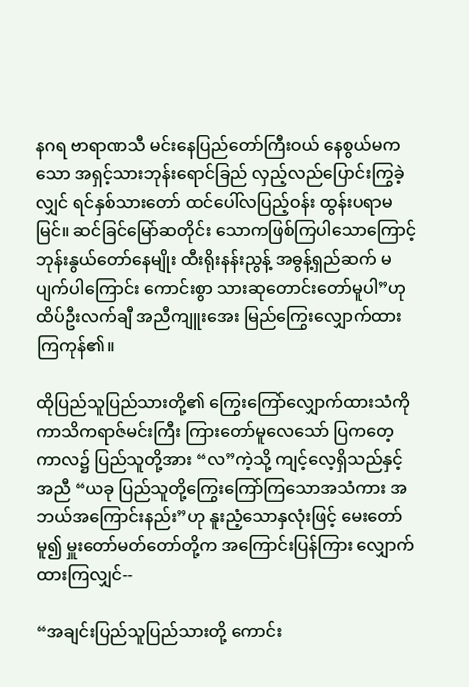နဂရ ဗာရာဏသီ မင်းနေပြည်တော်ကြီးဝယ် နေစွယ်မကသော အရှင့်သားဘုန်းရောင်ခြည် လှည့်လည်ပြောင်းကြွခဲ့လျှင် ရင်နှစ်သားတော် ထင်ပေါ်လပြည့်ဝန်း ထွန်းပရာမမြင်။ ဆင်ခြင်မြော်ဆတိုင်း သောကဖြစ်ကြပါသောကြောင့် ဘုန်းနွယ်တော်နေမျိုး ထီးရိုးနန်းညွန့် အဓွန့်ရှည်ဆက် မပျက်ပါကြောင်း ကောင်းစွာ သားဆုတောင်းတော်မူပါ”ဟု ထိပ်ဦးလက်ချီ အညီကျူးအေး မြည်ကြွေးလျှောက်ထားကြကုန်၏။

ထိုပြည်သူပြည်သားတို့၏ ကြွေးကြော်လျှောက်ထားသံကို ကာသိကရာဇ်မင်းကြီး ကြားတော်မူလေသော် ပြကတေ့ကာလ၌ ပြည်သူတို့အား “လ”ကဲ့သို့ ကျင့်လေ့ရှိသည်နှင့်အညီ “ယခု ပြည်သူတို့ကြွေးကြော်ကြသောအသံကား အဘယ်အကြောင်းနည်း”ဟု နူးညံ့သောနှလုံးဖြင့် မေးတော်မူ၍ မှူးတော်မတ်တော်တို့က အကြောင်းပြန်ကြား လျှောက်ထားကြလျှင်--

“အချင်းပြည်သူပြည်သားတို့ ကောင်း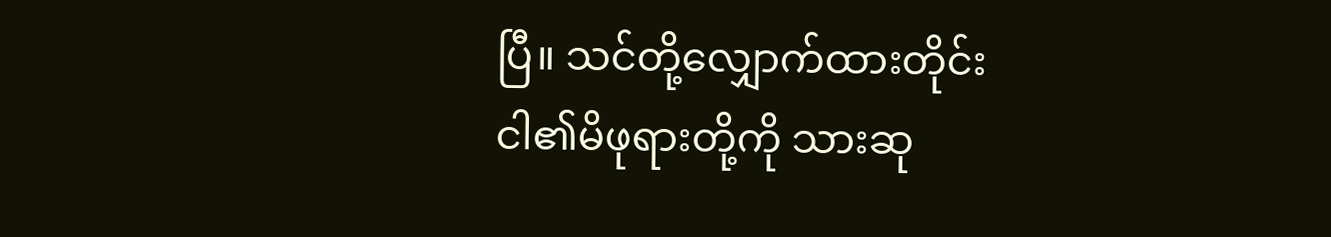ပြီ။ သင်တို့လျှောက်ထားတိုင်း ငါ၏မိဖုရားတို့ကို သားဆု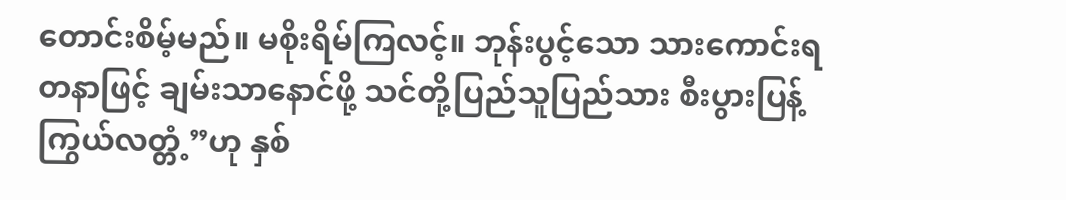တောင်းစိမ့်မည်။ မစိုးရိမ်ကြလင့်။ ဘုန်းပွင့်သော သားကောင်းရတနာဖြင့် ချမ်းသာနောင်ဖို့ သင်တို့ပြည်သူပြည်သား စီးပွားပြန့်ကြွယ်လတ္တံ့”ဟု နှစ်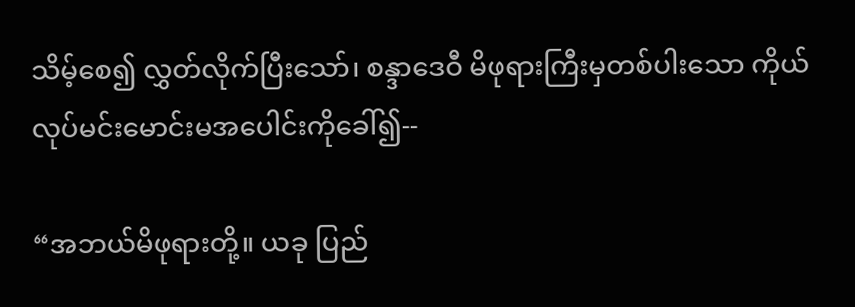သိမ့်စေ၍ လွှတ်လိုက်ပြီးသော်၊ စန္ဒာဒေဝီ မိဖုရားကြီးမှတစ်ပါးသော ကိုယ်လုပ်မင်းမောင်းမအပေါင်းကိုခေါ်၍--

“အဘယ်မိဖုရားတို့။ ယခု ပြည်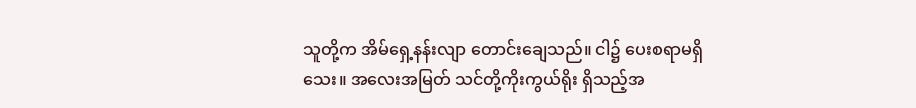သူတို့က အိမ်ရှေ့နန်းလျာ တောင်းချေသည်။ ငါ၌ ပေးစရာမရှိသေး။ အလေးအမြတ် သင်တို့ကိုးကွယ်ရိုး ရှိသည့်အ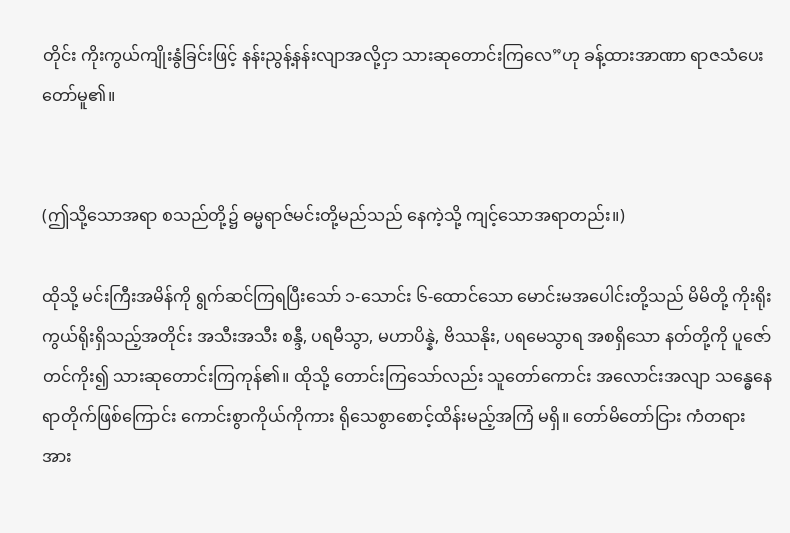တိုင်း ကိုးကွယ်ကျိုးနွံခြင်းဖြင့် နန်းညွန့်နန်းလျာအလို့ငှာ သားဆုတောင်းကြလေ”ဟု ခန့်ထားအာဏာ ရာဇသံပေးတော်မူ၏။


(ဤသို့သောအရာ စသည်တို့၌ ဓမ္မရာဇ်မင်းတို့မည်သည် နေကဲ့သို့ ကျင့်သောအရာတည်း။)

ထိုသို့ မင်းကြီးအမိန်ကို ရွက်ဆင်ကြရပြီးသော် ၁-သောင်း ၆-ထောင်သော မောင်းမအပေါင်းတို့သည် မိမိတို့ ကိုးရိုးကွယ်ရိုးရှိသည့်အတိုင်း အသီးအသီး စန္ဒီ, ပရမီသွာ, မဟာပိန္နဲ, ဗိဿနိုး, ပရမေသွာရ အစရှိသော နတ်တို့ကို ပူဇော်တင်ကိုး၍ သားဆုတောင်းကြကုန်၏။ ထိုသို့ တောင်းကြသော်လည်း သူတော်ကောင်း အလောင်းအလျာ သန္ဓေနေရာတိုက်ဖြစ်ကြောင်း ကောင်းစွာကိုယ်ကိုကား ရိုသေစွာစောင့်ထိန်းမည့်အကြံ မရှိ။ တော်မိတော်ငြား ကံတရားအား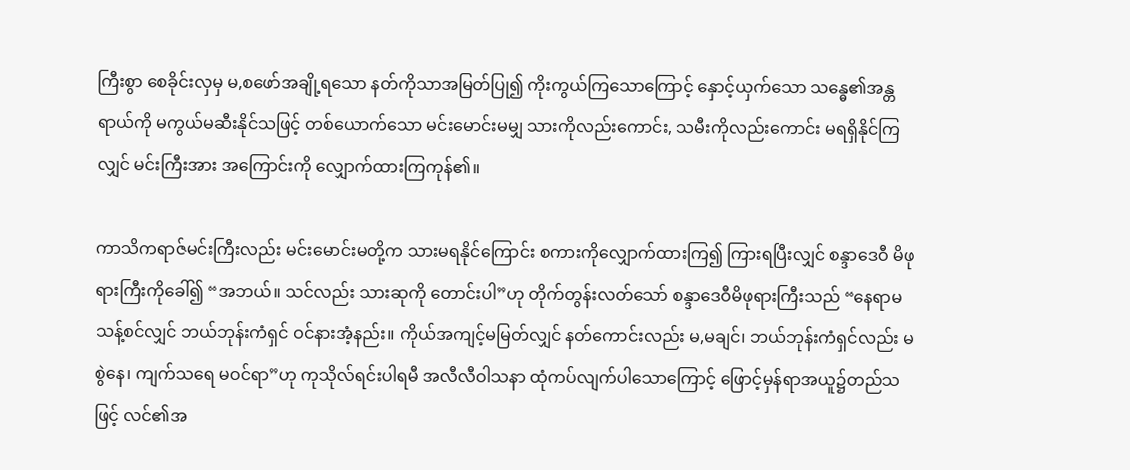ကြီးစွာ စေခိုင်းလှမှ မ,စဖော်အချို့ရသော နတ်ကိုသာအမြတ်ပြု၍ ကိုးကွယ်ကြသောကြောင့် နှောင့်ယှက်သော သန္ဓေ၏အန္တရာယ်ကို မကွယ်မဆီးနိုင်သဖြင့် တစ်ယောက်သော မင်းမောင်းမမျှ သားကိုလည်းကောင်း, သမီးကိုလည်းကောင်း မရရှိနိုင်ကြလျှင် မင်းကြီးအား အကြောင်းကို လျှောက်ထားကြကုန်၏။

ကာသိကရာဇ်မင်းကြီးလည်း မင်းမောင်းမတို့က သားမရနိုင်ကြောင်း စကားကိုလျှောက်ထားကြ၍ ကြားရပြီးလျှင် စန္ဒာဒေဝီ မိဖုရားကြီးကိုခေါ်၍ “အဘယ်။ သင်လည်း သားဆုကို တောင်းပါ”ဟု တိုက်တွန်းလတ်သော် စန္ဒာဒေဝီမိဖုရားကြီးသည် “နေရာမသန့်စင်လျှင် ဘယ်ဘုန်းကံရှင် ဝင်နားအံ့နည်း။ ကိုယ်အကျင့်မမြတ်လျှင် နတ်ကောင်းလည်း မ,မချင်၊ ဘယ်ဘုန်းကံရှင်လည်း မစွဲနေ၊ ကျက်သရေ မဝင်ရာ”ဟု ကုသိုလ်ရင်းပါရမီ အလီလီဝါသနာ ထုံကပ်လျက်ပါသောကြောင့် ဖြောင့်မှန်ရာအယူ၌တည်သဖြင့် လင်၏အ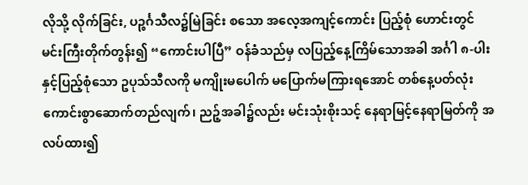လိုသို့ လိုက်ခြင်း, ပဉ္စင်္ဂသီလ၌မြဲခြင်း စသော အလေ့အကျင့်ကောင်း ပြည့်စုံ ဟောင်းတွင် မင်းကြီးတိုက်တွန်း၍ “ကောင်းပါပြီ” ဝန်ခံသည်မှ လပြည့်နေ့ကြိမ်သောအခါ အင်္ဂါ ၈-ပါးနှင့်ပြည့်စုံသော ဥပုသ်သီလကို မကျိုးမပေါက် မပြောက်မကြားရအောင် တစ်နေ့ပတ်လုံး ကောင်းစွာဆောက်တည်လျက်၊ ညဉ့်အခါ၌လည်း မင်းသုံးစိုးသင့် နေရာမြင့်နေရာမြတ်ကို အလပ်ထား၍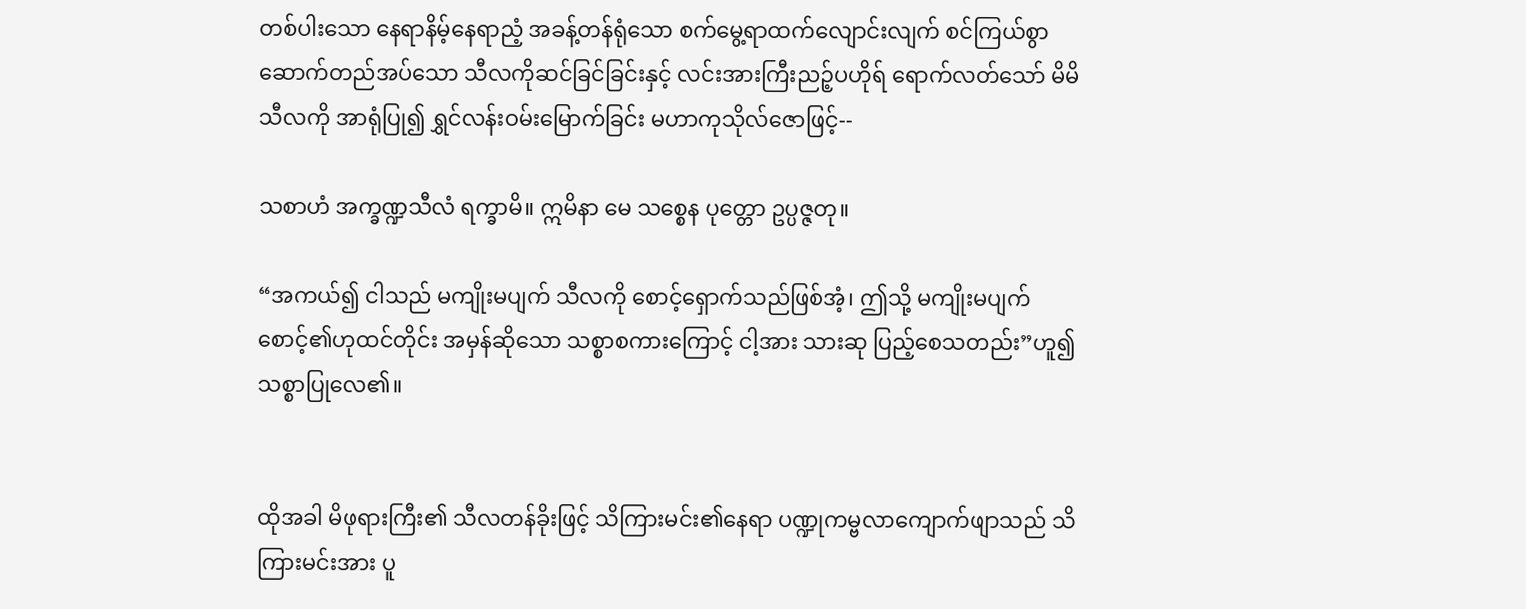တစ်ပါးသော နေရာနိမ့်နေရာညံ့ အခန့်တန်ရုံသော စက်မွေ့ရာထက်လျောင်းလျက် စင်ကြယ်စွာ ဆောက်တည်အပ်သော သီလကိုဆင်ခြင်ခြင်းနှင့် လင်းအားကြီးညဉ့်ပဟိုရ် ရောက်လတ်သော် မိမိသီလကို အာရုံပြု၍ ရွှင်လန်းဝမ်းမြောက်ခြင်း မဟာကုသိုလ်ဇောဖြင့်--

သစာဟံ အက္ခဏ္ဍသီလံ ရက္ခာမိ။ ဣမိနာ မေ သစ္စေန ပုတ္တော ဥပ္ပဇ္ဇတု။

“အကယ်၍ ငါသည် မကျိုးမပျက် သီလကို စောင့်ရှောက်သည်ဖြစ်အံ့၊ ဤသို့ မကျိုးမပျက် စောင့်၏ဟုထင်တိုင်း အမှန်ဆိုသော သစ္စာစကားကြောင့် ငါ့အား သားဆု ပြည့်စေသတည်း”ဟူ၍ သစ္စာပြုလေ၏။


ထိုအခါ မိဖုရားကြီး၏ သီလတန်ခိုးဖြင့် သိကြားမင်း၏နေရာ ပဏ္ဍုကမ္ဗလာကျောက်ဖျာသည် သိကြားမင်းအား ပူ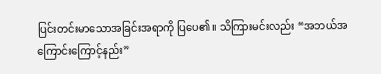ပြင်းတင်းမာသောအခြင်းအရာကို ပြပေ၏။ သိကြားမင်းလည်း “အဘယ်အကြောင်းကြောင့်နည်း”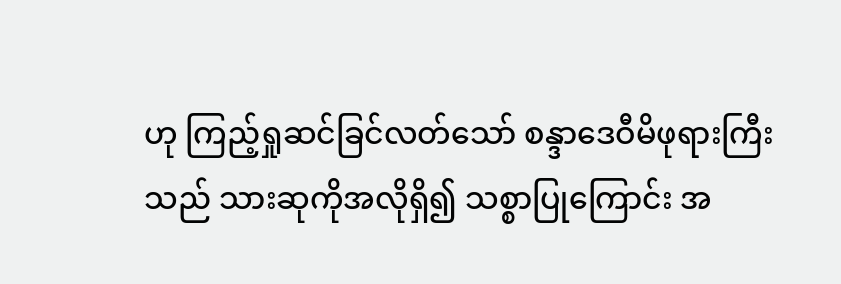ဟု ကြည့်ရှုဆင်ခြင်လတ်သော် စန္ဒာဒေဝီမိဖုရားကြီးသည် သားဆုကိုအလိုရှိ၍ သစ္စာပြုကြောင်း အ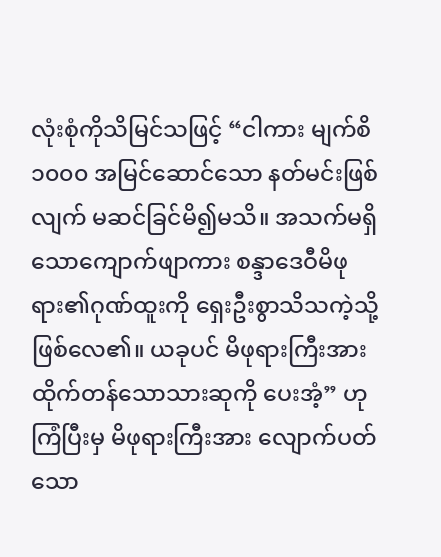လုံးစုံကိုသိမြင်သဖြင့် “ငါကား မျက်စိ ၁၀၀၀ အမြင်ဆောင်သော နတ်မင်းဖြစ်လျက် မဆင်ခြင်မိ၍မသိ။ အသက်မရှိသောကျောက်ဖျာကား စန္ဒာဒေဝီမိဖုရား၏ဂုဏ်ထူးကို ရှေးဦးစွာသိသကဲ့သို့ ဖြစ်လေ၏။ ယခုပင် မိဖုရားကြီးအား ထိုက်တန်သောသားဆုကို ပေးအံ့” ဟုကြံပြီးမှ မိဖုရားကြီးအား လျောက်ပတ်သော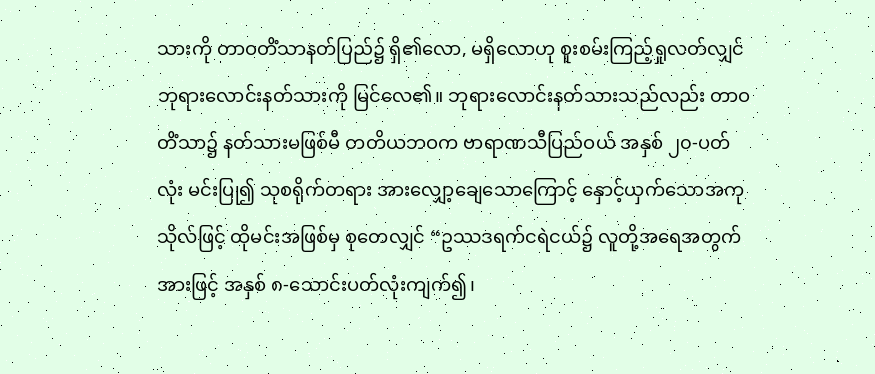သားကို တာဝတိံသာနတ်ပြည်၌ ရှိ၏လော, မရှိလောဟု စူးစမ်းကြည့်ရှုလတ်လျှင် ဘုရားလောင်းနတ်သားကို မြင်လေ၏။ ဘုရားလောင်းနတ်သားသည်လည်း တာဝတိံသာ၌ နတ်သားမဖြစ်မီ တတိယဘဝက ဗာရာဏသီပြည်ဝယ် အနှစ် ၂၀-ပတ်လုံး မင်းပြု၍ သုစရိုက်တရား အားလျှော့ချေသောကြောင့် နှောင့်ယှက်သောအကုသိုလ်ဖြင့် ထိုမင်းအဖြစ်မှ စုတေလျှင် “ဥဿဒရက်ငရဲငယ်၌ လူတို့အရေအတွက်အားဖြင့် အနှစ် ၈-သောင်းပတ်လုံးကျက်၍၊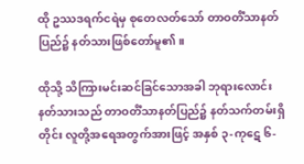ထို ဥဿဒရက်ငရဲမှ စုတေလတ်သော် တာဝတိံသာနတ်ပြည်၌ နတ်သားဖြစ်တော်မူ၏။

ထိုသို့ သိကြားမင်းဆင်ခြင်သောအခါ ဘုရားလောင်းနတ်သားသည် တာဝတိံသာနတ်ပြည်၌ နတ်သက်တမ်းရှိတိုင်း လူတို့အရေအတွက်အားဖြင့် အနှစ် ၃-ကုဋေ ၆-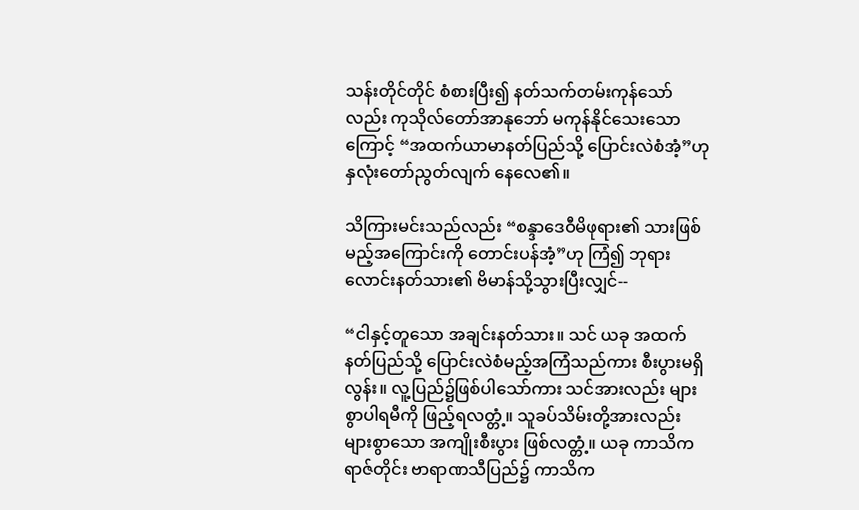သန်းတိုင်တိုင် စံစားပြီး၍ နတ်သက်တမ်းကုန်သော်လည်း ကုသိုလ်တော်အာနုဘော် မကုန်နိုင်သေးသောကြောင့် “အထက်ယာမာနတ်ပြည်သို့ ပြောင်းလဲစံအံ့”ဟု နှလုံးတော်ညွတ်လျက် နေလေ၏။

သိကြားမင်းသည်လည်း “စန္ဒာဒေဝီမိဖုရား၏ သားဖြစ်မည့်အကြောင်းကို တောင်းပန်အံ့”ဟု ကြံ၍ ဘုရားလောင်းနတ်သား၏ ဗိမာန်သို့သွားပြီးလျှင်--

“ငါနှင့်တူသော အချင်းနတ်သား။ သင် ယခု အထက်နတ်ပြည်သို့ ပြောင်းလဲစံမည့်အကြံသည်ကား စီးပွားမရှိလွန်း။ လူ့ပြည်၌ဖြစ်ပါသော်ကား သင်အားလည်း များစွာပါရမီကို ဖြည့်ရလတ္တံ့။ သူခပ်သိမ်းတို့အားလည်း များစွာသော အကျိုးစီးပွား ဖြစ်လတ္တံ့။ ယခု ကာသိကရာဇ်တိုင်း ဗာရာဏသီပြည်၌ ကာသိက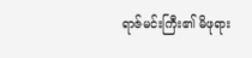ရာဇ်မင်းကြီး၏ မိဖုရား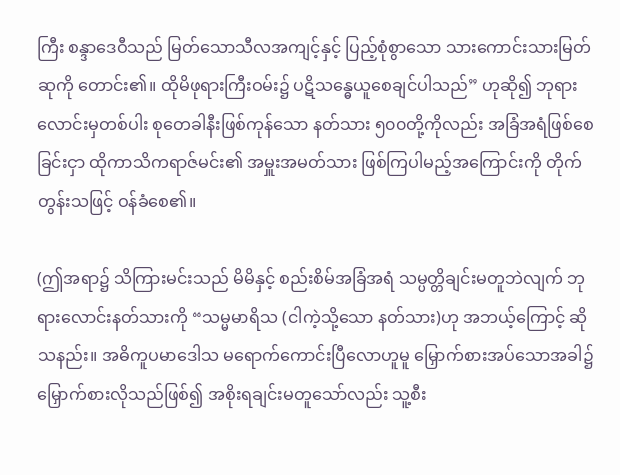ကြီး စန္ဒာဒေဝီသည် မြတ်သောသီလအကျင့်နှင့် ပြည့်စုံစွာသော သားကောင်းသားမြတ်ဆုကို တောင်း၏။ ထိုမိဖုရားကြီးဝမ်း၌ ပဋိသန္ဓေယူစေချင်ပါသည်” ဟုဆို၍ ဘုရားလောင်းမှတစ်ပါး စုတေခါနီးဖြစ်ကုန်သော နတ်သား ၅၀၀တို့ကိုလည်း အခြံအရံဖြစ်စေခြင်းငှာ ထိုကာသိကရာဇ်မင်း၏ အမှူးအမတ်သား ဖြစ်ကြပါမည့်အကြောင်းကို တိုက်တွန်းသဖြင့် ဝန်ခံစေ၏။

(ဤအရာ၌ သိကြားမင်းသည် မိမိနှင့် စည်းစိမ်အခြံအရံ သမ္ပတ္တိချင်းမတူဘဲလျက် ဘုရားလောင်းနတ်သားကို “သမ္မမာရိသ (ငါကဲ့သို့သော နတ်သား)ဟု အဘယ့်ကြောင့် ဆိုသနည်း။ အဓိကူပမာဒေါသ မရောက်ကောင်းပြီလောဟူမူ မြှောက်စားအပ်သောအခါ၌ မြှောက်စားလိုသည်ဖြစ်၍ အစိုးရချင်းမတူသော်လည်း သူ့စီး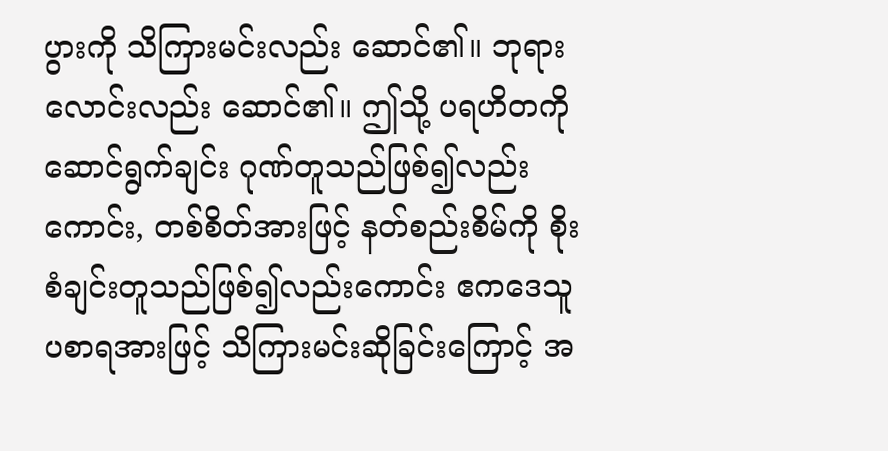ပွားကို သိကြားမင်းလည်း ဆောင်၏။ ဘုရားလောင်းလည်း ဆောင်၏။ ဤသို့ ပရဟိတကို ဆောင်ရွက်ချင်း ဂုဏ်တူသည်ဖြစ်၍လည်းကောင်း, တစ်စိတ်အားဖြင့် နတ်စည်းစိမ်ကို စိုးစံချင်းတူသည်ဖြစ်၍လည်းကောင်း ဧကဒေသူပစာရအားဖြင့် သိကြားမင်းဆိုခြင်းကြောင့် အ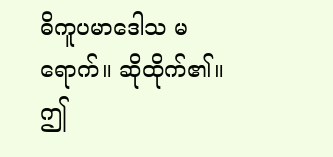ဓိကူပမာဒေါသ မရောက်။ ဆိုထိုက်၏။ ဤ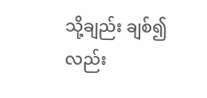သို့ချည်း ချစ်၍လည်း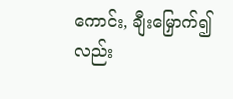ကောင်း, ချီးမြှောက်၍လည်း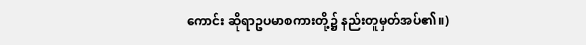ကောင်း ဆိုရာဥပမာစကားတို့၌ နည်းတူမှတ်အပ်၏။)